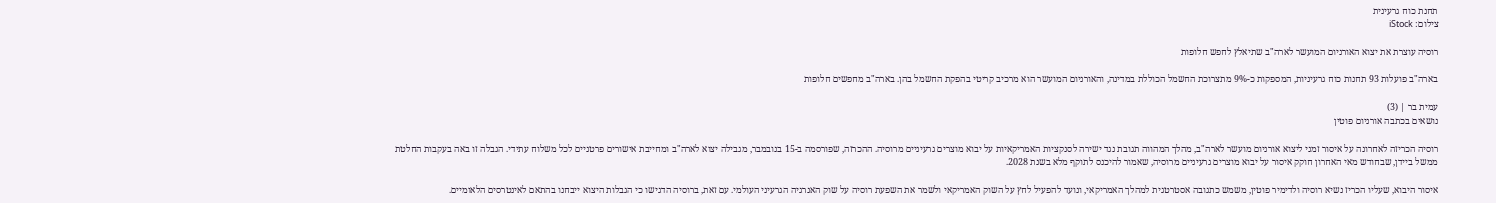תחנת כוח גרעינית
צילום: iStock

רוסיה עוצרת את יצוא האורניום המועשר לארה"ב שתיאלץ לחפש חלופות

בארה"ב פועלות 93 תחנות כוח גרעיניות, המספקות כ-9% מתצרוכת החשמל הכוללת במדינה, והאורניום המועשר הוא מרכיב קריטי בהפקת החשמל בהן. בארה"ב מחפשים חלופות

עמית בר | (3)
נושאים בכתבה אורניום פוטין

רוסיה הכריזה לאחרונה על איסור זמני ליצוא אורניום מועשר לארה"ב, מהלך המהווה תגובת נגד ישירה לסנקציות האמריקאיות על יבוא מוצרים גרעיניים מרוסיה. ההכרזה, שפורסמה ב-15 בנובמבר, מגבילה יצוא לארה"ב ומחייבת אישורים פרטניים לכל משלוח עתידי. הגבלה זו באה בעקבות החלטת ממשל ביידן, שבחודש מאי האחרון חוקק איסור על יבוא מוצרים גרעיניים מרוסיה, שאמור להיכנס לתוקף מלא בשנת 2028.

איסור היבוא, שעליו הכריז נשיא רוסיה ולדימיר פוטין, משמש כתגובה אסטרטגית למהלך האמריקאי, ונועד להפעיל לחץ על השוק האמריקאי ולשמר את השפעת רוסיה על שוק האנרגיה הגרעיני העולמי. עם זאת, ברוסיה הדגישו כי הגבלות היצוא ייבחנו בהתאם לאינטרסים הלאומיים.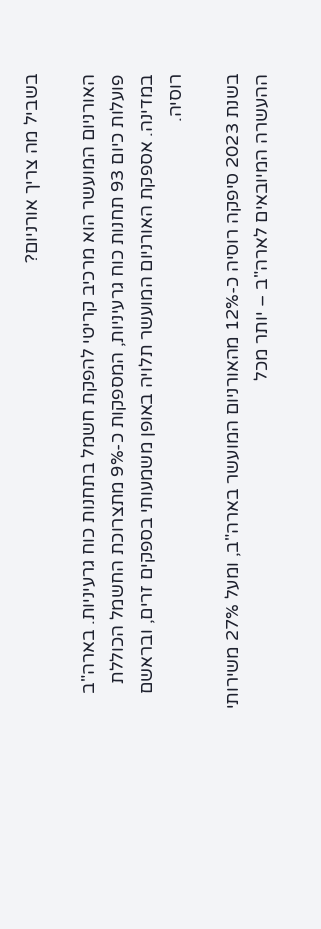בשביל מה צריך אורניום?

האורניום המועשר הוא מרכיב קריטי להפקת חשמל בתחנות כוח גרעיניות. בארה"ב פועלות כיום 93 תחנות כוח גרעיניות, המספקות כ-9% מתצרוכת החשמל הכוללת במדינה. אספקת האורניום המועשר תלויה באופן משמעותי בספקים זרים, ובראשם רוסיה.

בשנת 2023 סיפקה רוסיה כ-12% מהאורניום המועשר בארה"ב, ומעל 27% משירותי ההעשרה המיובאים לארה"ב – יותר מכל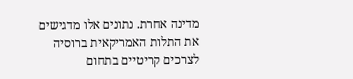מדינה אחרת. נתונים אלו מדגישים את התלות האמריקאית ברוסיה לצרכים קריטיים בתחום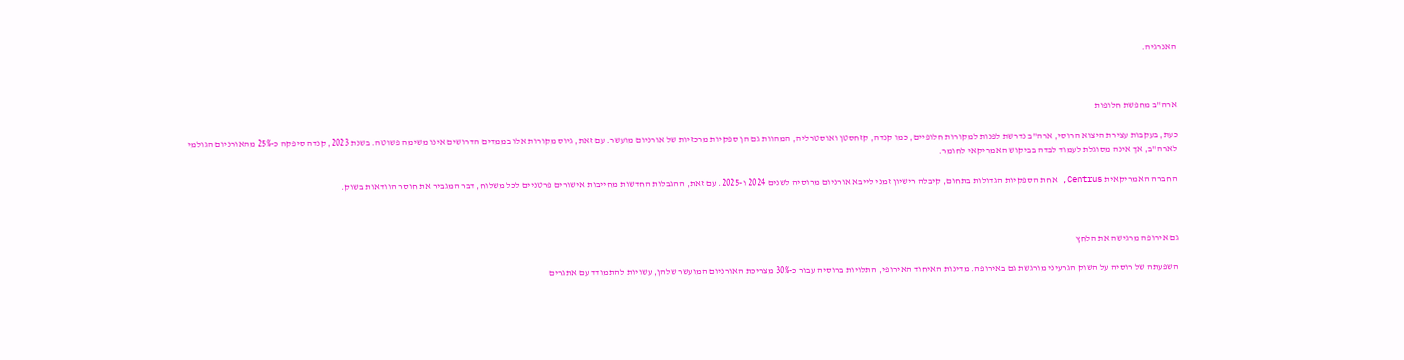האנרגיה.



ארה"ב מחפשת חלופות

כעת, בעקבות עצירת היצוא הרוסי, ארה"ב נדרשת לפנות למקורות חלופיים, כמו קנדה, קזחסטן ואוסטרליה, המהוות גם הן ספקיות מרכזיות של אורניום מועשר. עם זאת, גיוס מקורות אלו בממדים הדרושים אינו משימה פשוטה. בשנת 2023, קנדה סיפקה כ-25% מהאורניום הגולמי לארה"ב, אך אינה מסוגלת לעמוד לבדה בביקוש האמריקאי לחומר.

החברה האמריקאית Centrus, אחת הספקיות הגדולות בתחום, קיבלה רישיון זמני לייבא אורניום מרוסיה לשנים 2024 ו-2025. עם זאת, ההגבלות החדשות מחייבות אישורים פרטניים לכל משלוח, דבר המגביר את חוסר הוודאות בשוק.



גם אירופה מרגישה את הלחץ

השפעתה של רוסיה על השוק הגרעיני מורגשת גם באירופה. מדינות האיחוד האירופי, התלויות ברוסיה עבור כ-30% מצריכת האורניום המועשר שלהן, עשויות להתמודד עם אתגרים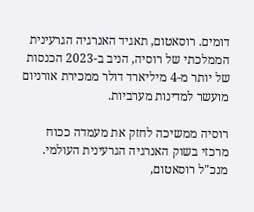דומים. רוסאטום, תאגיד האנרגיה הגרעינית הממלכתי של רוסיה, הניב ב-2023 הכנסות של יותר מ-4 מיליארד דולר ממכירת אורניום מועשר למדינות מערביות.

רוסיה ממשיכה לחזק את מעמדה ככוח מרכזי בשוק האנרגיה הגרעינית העולמי. מנכ"ל רוסאטום,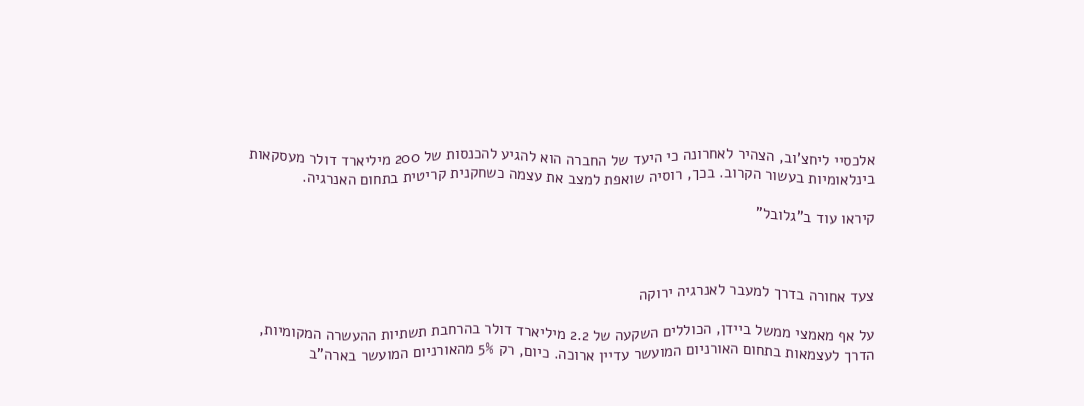אלכסיי ליחצ'וב, הצהיר לאחרונה כי היעד של החברה הוא להגיע להכנסות של 200 מיליארד דולר מעסקאות בינלאומיות בעשור הקרוב. בכך, רוסיה שואפת למצב את עצמה כשחקנית קריטית בתחום האנרגיה.

קיראו עוד ב"גלובל"



צעד אחורה בדרך למעבר לאנרגיה ירוקה

על אף מאמצי ממשל ביידן, הכוללים השקעה של 2.2 מיליארד דולר בהרחבת תשתיות ההעשרה המקומיות, הדרך לעצמאות בתחום האורניום המועשר עדיין ארוכה. כיום, רק 5% מהאורניום המועשר בארה"ב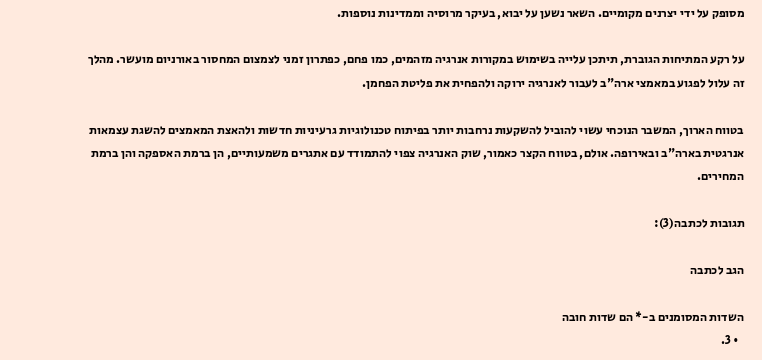מסופק על ידי יצרנים מקומיים. השאר נשען על יבוא, בעיקר מרוסיה וממדינות נוספות.

על רקע המתיחות הגוברת, תיתכן עלייה בשימוש במקורות אנרגיה מזהמים, כמו פחם, כפתרון זמני לצמצום המחסור באורניום מועשר. מהלך זה עלול לפגוע במאמצי ארה"ב לעבור לאנרגיה ירוקה ולהפחית את פליטת הפחמן.

בטווח הארוך, המשבר הנוכחי עשוי להוביל להשקעות נרחבות יותר בפיתוח טכנולוגיות גרעיניות חדשות ולהאצת המאמצים להשגת עצמאות אנרגטית בארה"ב ובאירופה. אולם, בטווח הקצר כאמור, שוק האנרגיה צפוי להתמודד עם אתגרים משמעותיים, הן ברמת האספקה והן ברמת המחירים.

תגובות לכתבה(3):

הגב לכתבה

השדות המסומנים ב-* הם שדות חובה
  • 3.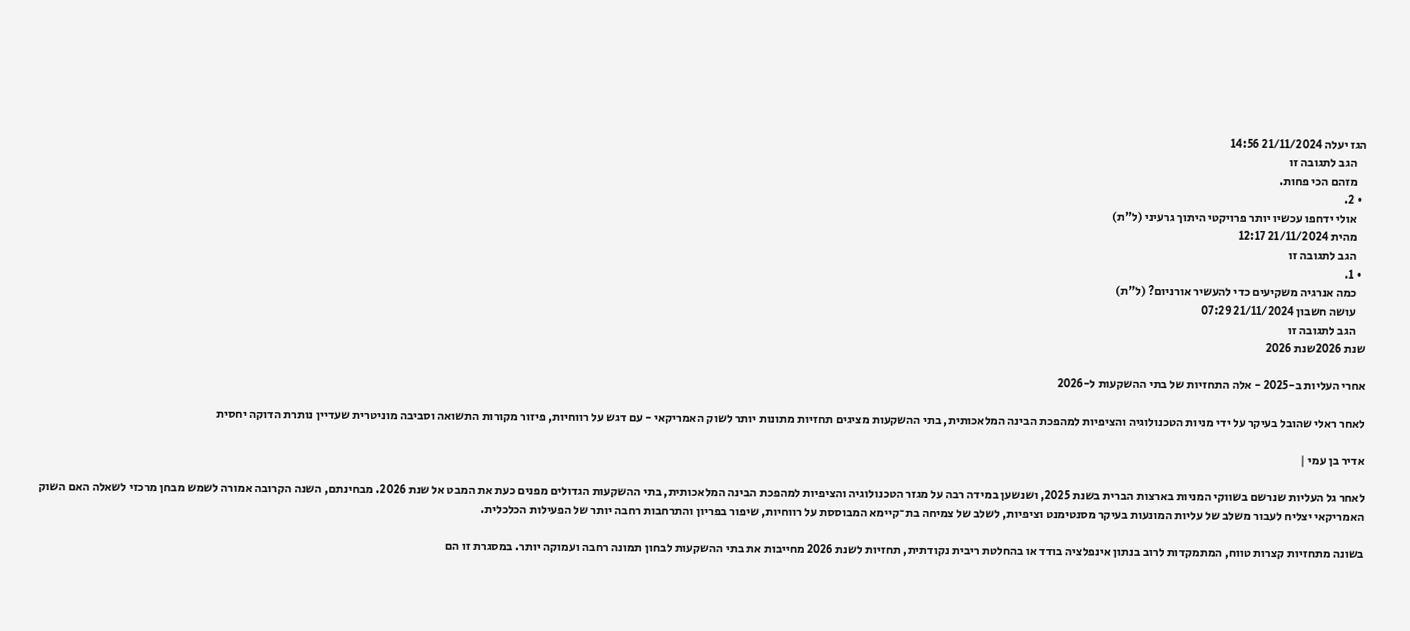הגז יעלה 21/11/2024 14:56
    הגב לתגובה זו
    מזהם הכי פחות.
  • 2.
    אולי ידחפו עכשיו יותר פרויקטי היתוך גרעיני (ל"ת)
    מהית 21/11/2024 12:17
    הגב לתגובה זו
  • 1.
    כמה אנרגיה משקיעים כדי להעשיר אורניום? (ל"ת)
    עושה חשבון 21/11/2024 07:29
    הגב לתגובה זו
שנת 2026שנת 2026

אחרי העליות ב-2025 - אלה התחזיות של בתי ההשקעות ל-2026

לאחר ראלי שהובל בעיקר על ידי מניות הטכנולוגיה והציפיות למהפכת הבינה המלאכותית, בתי ההשקעות מציגים תחזיות מתונות יותר לשוק האמריקאי - עם דגש על רווחיות, פיזור מקורות התשואה וסביבה מוניטרית שעדיין נותרת הדוקה יחסית

אדיר בן עמי |

לאחר גל העליות שנרשם בשווקי המניות בארצות הברית בשנת 2025, ושנשען במידה רבה על מגזר הטכנולוגיה והציפיות למהפכת הבינה המלאכותית, בתי ההשקעות הגדולים מפנים כעת את המבט אל שנת 2026. מבחינתם, השנה הקרובה אמורה לשמש מבחן מרכזי לשאלה האם השוק האמריקאי יצליח לעבור משלב של עליות המונעות בעיקר מסנטימנט וציפיות, לשלב של צמיחה בת־קיימא המבוססת על רווחיות, שיפור בפריון והתרחבות רחבה יותר של הפעילות הכלכלית.

בשונה מתחזיות קצרות טווח, המתמקדות לרוב בנתון אינפלציה בודד או בהחלטת ריבית נקודתית, תחזיות לשנת 2026 מחייבות את בתי ההשקעות לבחון תמונה רחבה ועמוקה יותר. במסגרת זו הם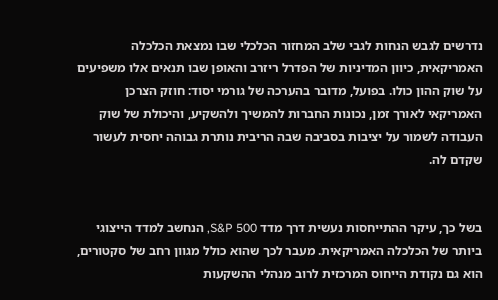נדרשים לגבש הנחות לגבי שלב המחזור הכלכלי שבו נמצאת הכלכלה האמריקאית, כיוון המדיניות של הפדרל ריזרב והאופן שבו תנאים אלו משפיעים על שוק ההון כולו. בפועל, מדובר בהערכה של גורמי יסוד: חוזק הצרכן האמריקאי לאורך זמן, נכונות החברות להמשיך ולהשקיע, והיכולת של שוק העבודה לשמור על יציבות בסביבה שבה הריבית נותרת גבוהה יחסית לעשור שקדם לה.


בשל כך, עיקר ההתייחסות נעשית דרך מדד S&P 500, הנחשב למדד הייצוגי ביותר של הכלכלה האמריקאית. מעבר לכך שהוא כולל מגוון רחב של סקטורים, הוא גם נקודת הייחוס המרכזית לרוב מנהלי ההשקעות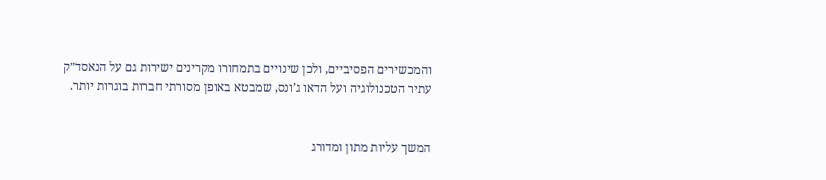והמכשירים הפסיביים, ולכן שינויים בתמחורו מקרינים ישירות גם על הנאסד״ק עתיר הטכנולוגיה ועל הדאו ג’ונס, שמבטא באופן מסורתי חברות בוגרות יותר.


המשך עליות מתון ומדורג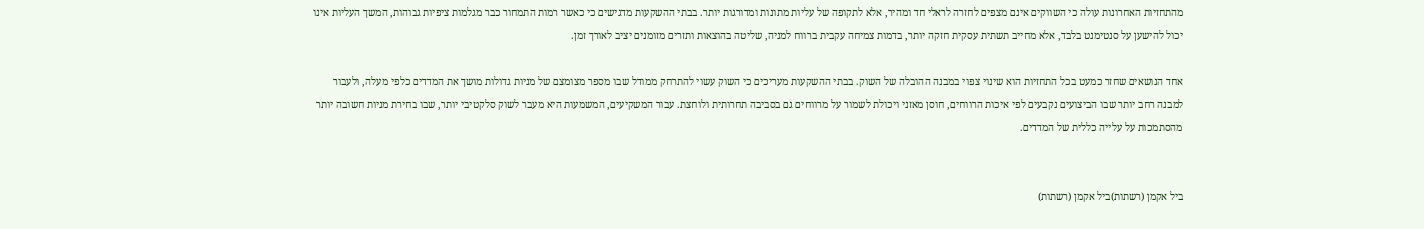מהתחזיות האחרונות עולה כי השווקים אינם מצפים לחזרה לראלי חד ומהיר, אלא לתקופה של עליות מתונות ומדורגות יותר. בבתי ההשקעות מדגישים כי כאשר רמות התמחור כבר מגלמות ציפיות גבוהות, המשך העליות אינו יכול להישען על סנטימנט בלבד, אלא מחייב תשתית עסקית חזקה יותר, בדמות צמיחה עקבית ברווח למניה, שליטה בהוצאות ותזרים מזומנים יציב לאורך זמן.

אחד הנושאים שחזר כמעט בכל התחזיות הוא שינוי צפוי במבנה ההובלה של השוק. בבתי ההשקעות מעריכים כי השוק עשוי להתרחק ממודל שבו מספר מצומצם של מניות גדולות מושך את המדדים כלפי מעלה, ולעבור למבנה רחב יותר שבו הביצועים נקבעים לפי איכות הרווחים, חוסן מאזני ויכולת לשמור על מרווחים גם בסביבה תחרותית ולוחצת. עבור המשקיעים, המשמעות היא מעבר לשוק סלקטיבי יותר, שבו בחירת מניות חשובה יותר מהסתמכות על עלייה כללית של המדדים.


ביל אקמן (רשתות)ביל אקמן (רשתות)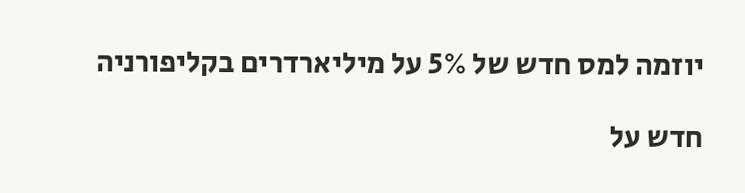יוזמה למס חדש של 5% על מיליארדרים בקליפורניה

חדש על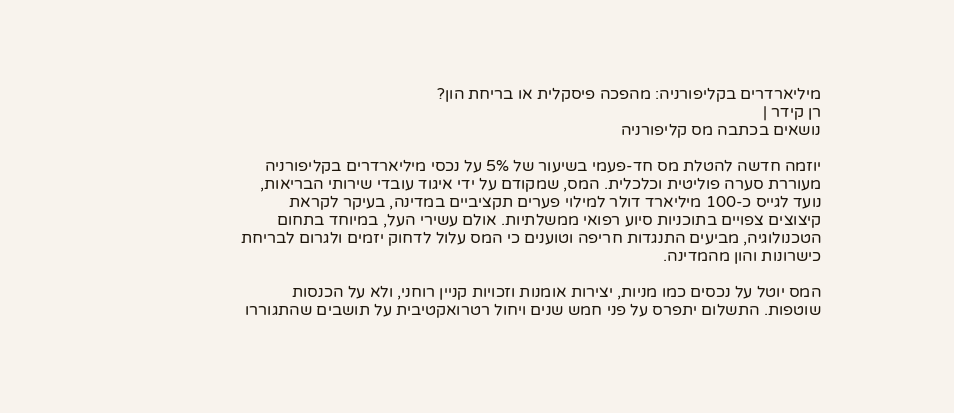מיליארדרים בקליפורניה: מהפכה פיסקלית או בריחת הון?
רן קידר |
נושאים בכתבה מס קליפורניה

יוזמה חדשה להטלת מס חד-פעמי בשיעור של 5% על נכסי מיליארדרים בקליפורניה מעוררת סערה פוליטית וכלכלית. המס, שמקודם על ידי איגוד עובדי שירותי הבריאות, נועד לגייס כ-100 מיליארד דולר למילוי פערים תקציביים במדינה, בעיקר לקראת קיצוצים צפויים בתוכניות סיוע רפואי ממשלתיות. אולם עשירי העל, במיוחד בתחום הטכנולוגיה, מביעים התנגדות חריפה וטוענים כי המס עלול לדחוק יזמים ולגרום לבריחת כישרונות והון מהמדינה.

המס יוטל על נכסים כמו מניות, יצירות אומנות וזכויות קניין רוחני, ולא על הכנסות שוטפות. התשלום יתפרס על פני חמש שנים ויחול רטרואקטיבית על תושבים שהתגוררו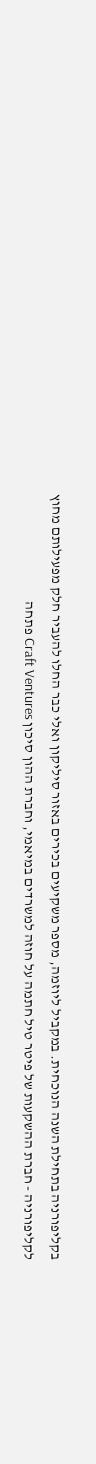בקליפורניה בתחילת השנה הנוכחית. במקביל ליוזמה, מספר משקיעים בכירים באזור סיליקון ואלי כבר החלו להעביר חלק מפעילותם מחוץ לקליפורניה - חברת ההשקעות של פיטר טיל חתמה על חוזה למשרדים במיאמי, וחברת ההון סיכון Craft Ventures פתחה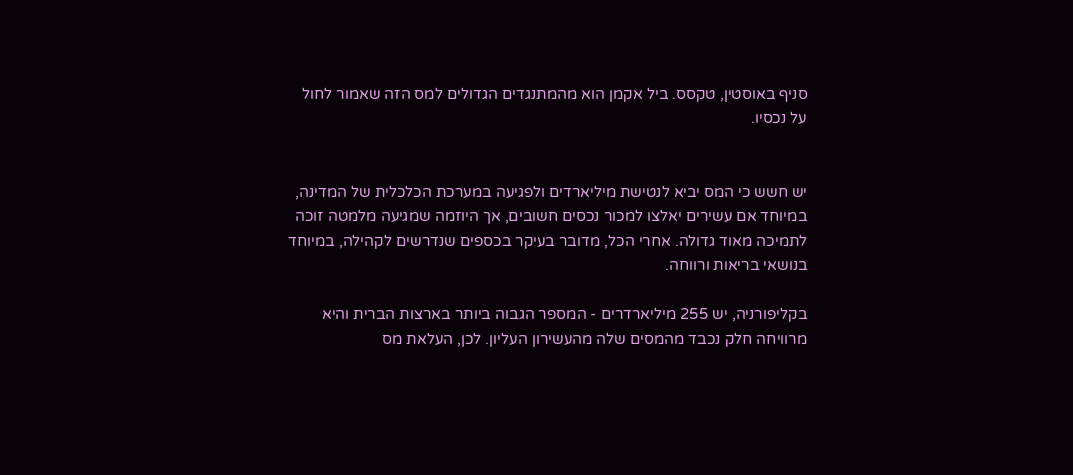סניף באוסטין, טקסס. ביל אקמן הוא מהמתנגדים הגדולים למס הזה שאמור לחול על נכסיו.


יש חשש כי המס יביא לנטישת מיליארדים ולפגיעה במערכת הכלכלית של המדינה, במיוחד אם עשירים יאלצו למכור נכסים חשובים, אך היוזמה שמגיעה מלמטה זוכה לתמיכה מאוד גדולה. אחרי הכל, מדובר בעיקר בכספים שנדרשים לקהילה, במיוחד בנושאי בריאות ורווחה.

בקליפורניה, יש 255 מיליארדרים - המספר הגבוה ביותר בארצות הברית והיא מרוויחה חלק נכבד מהמסים שלה מהעשירון העליון. לכן, העלאת מס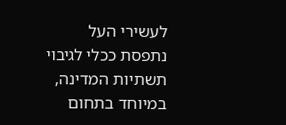לעשירי העל נתפסת ככלי לגיבוי תשתיות המדינה, במיוחד בתחום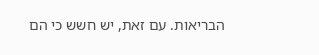הבריאות. עם זאת, יש חשש כי הם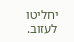יחליטו לעזוב.